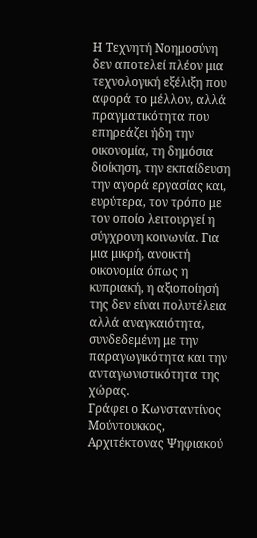Η Τεχνητή Νοημοσύνη δεν αποτελεί πλέον μια τεχνολογική εξέλιξη που αφορά το μέλλον, αλλά πραγματικότητα που επηρεάζει ήδη την οικονομία, τη δημόσια διοίκηση, την εκπαίδευση την αγορά εργασίας και, ευρύτερα, τον τρόπο με τον οποίο λειτουργεί η σύγχρονη κοινωνία. Για μια μικρή, ανοικτή οικονομία όπως η κυπριακή, η αξιοποίησή της δεν είναι πολυτέλεια αλλά αναγκαιότητα, συνδεδεμένη με την παραγωγικότητα και την ανταγωνιστικότητα της χώρας.
Γράφει ο Κωνσταντίνος Μούντουκκος, Αρχιτέκτονας Ψηφιακού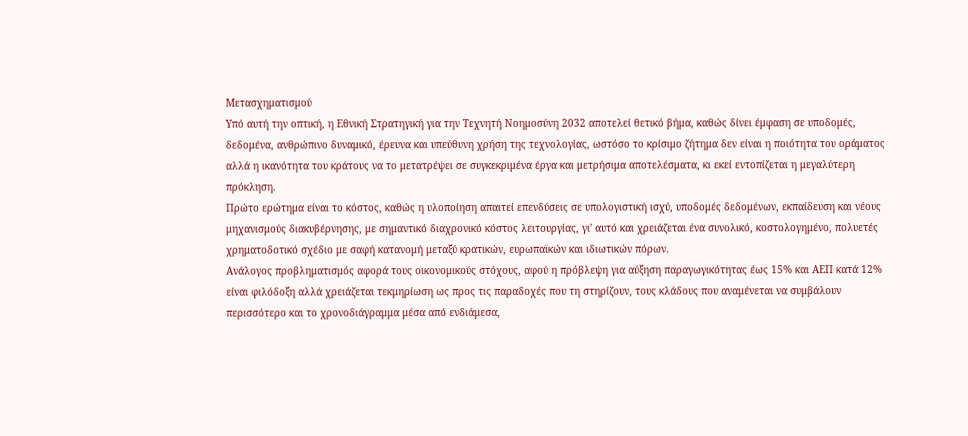Μετασχηματισμού
Υπό αυτή την οπτική, η Εθνική Στρατηγική για την Τεχνητή Νοημοσύνη 2032 αποτελεί θετικό βήμα, καθώς δίνει έμφαση σε υποδομές, δεδομένα, ανθρώπινο δυναμικό, έρευνα και υπεύθυνη χρήση της τεχνολογίας, ωστόσο το κρίσιμο ζήτημα δεν είναι η ποιότητα του οράματος αλλά η ικανότητα του κράτους να το μετατρέψει σε συγκεκριμένα έργα και μετρήσιμα αποτελέσματα, κι εκεί εντοπίζεται η μεγαλύτερη πρόκληση.
Πρώτο ερώτημα είναι το κόστος, καθώς η υλοποίηση απαιτεί επενδύσεις σε υπολογιστική ισχύ, υποδομές δεδομένων, εκπαίδευση και νέους μηχανισμούς διακυβέρνησης, με σημαντικό διαχρονικό κόστος λειτουργίας, γι' αυτό και χρειάζεται ένα συνολικό, κοστολογημένο, πολυετές χρηματοδοτικό σχέδιο με σαφή κατανομή μεταξύ κρατικών, ευρωπαϊκών και ιδιωτικών πόρων.
Ανάλογος προβληματισμός αφορά τους οικονομικούς στόχους, αφού η πρόβλεψη για αύξηση παραγωγικότητας έως 15% και ΑΕΠ κατά 12% είναι φιλόδοξη αλλά χρειάζεται τεκμηρίωση ως προς τις παραδοχές που τη στηρίζουν, τους κλάδους που αναμένεται να συμβάλουν περισσότερο και το χρονοδιάγραμμα μέσα από ενδιάμεσα,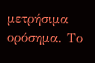μετρήσιμα ορόσημα. Το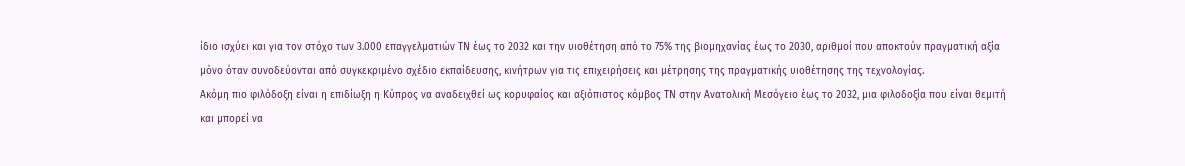ίδιο ισχύει και για τον στόχο των 3.000 επαγγελματιών ΤΝ έως το 2032 και την υιοθέτηση από το 75% της βιομηχανίας έως το 2030, αριθμοί που αποκτούν πραγματική αξία μόνο όταν συνοδεύονται από συγκεκριμένο σχέδιο εκπαίδευσης, κινήτρων για τις επιχειρήσεις και μέτρησης της πραγματικής υιοθέτησης της τεχνολογίας.
Ακόμη πιο φιλόδοξη είναι η επιδίωξη η Κύπρος να αναδειχθεί ως κορυφαίος και αξιόπιστος κόμβος ΤΝ στην Ανατολική Μεσόγειο έως το 2032, μια φιλοδοξία που είναι θεμιτή και μπορεί να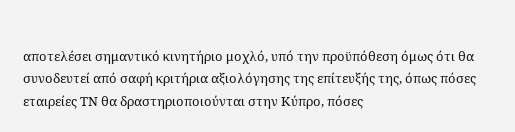αποτελέσει σημαντικό κινητήριο μοχλό, υπό την προϋπόθεση όμως ότι θα συνοδευτεί από σαφή κριτήρια αξιολόγησης της επίτευξής της, όπως πόσες εταιρείες ΤΝ θα δραστηριοποιούνται στην Κύπρο, πόσες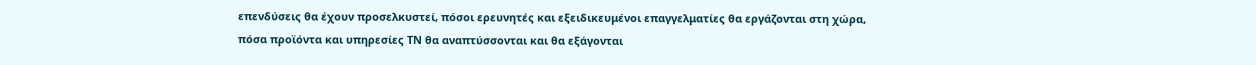επενδύσεις θα έχουν προσελκυστεί, πόσοι ερευνητές και εξειδικευμένοι επαγγελματίες θα εργάζονται στη χώρα, πόσα προϊόντα και υπηρεσίες ΤΝ θα αναπτύσσονται και θα εξάγονται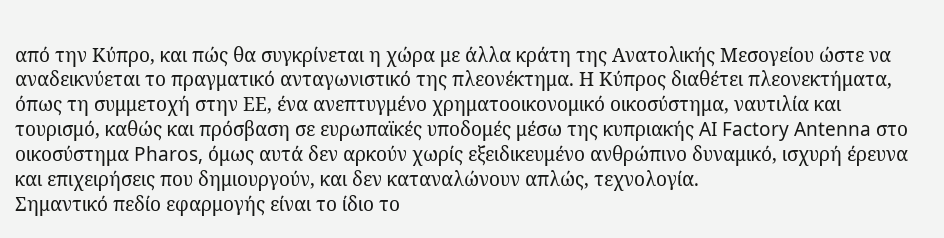από την Κύπρο, και πώς θα συγκρίνεται η χώρα με άλλα κράτη της Ανατολικής Μεσογείου ώστε να αναδεικνύεται το πραγματικό ανταγωνιστικό της πλεονέκτημα. Η Κύπρος διαθέτει πλεονεκτήματα, όπως τη συμμετοχή στην ΕΕ, ένα ανεπτυγμένο χρηματοοικονομικό οικοσύστημα, ναυτιλία και τουρισμό, καθώς και πρόσβαση σε ευρωπαϊκές υποδομές μέσω της κυπριακής AI Factory Antenna στο οικοσύστημα Pharos, όμως αυτά δεν αρκούν χωρίς εξειδικευμένο ανθρώπινο δυναμικό, ισχυρή έρευνα και επιχειρήσεις που δημιουργούν, και δεν καταναλώνουν απλώς, τεχνολογία.
Σημαντικό πεδίο εφαρμογής είναι το ίδιο το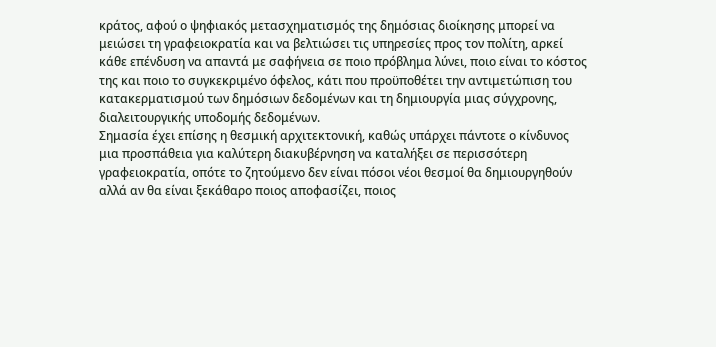κράτος, αφού ο ψηφιακός μετασχηματισμός της δημόσιας διοίκησης μπορεί να μειώσει τη γραφειοκρατία και να βελτιώσει τις υπηρεσίες προς τον πολίτη, αρκεί κάθε επένδυση να απαντά με σαφήνεια σε ποιο πρόβλημα λύνει, ποιο είναι το κόστος της και ποιο το συγκεκριμένο όφελος, κάτι που προϋποθέτει την αντιμετώπιση του κατακερματισμού των δημόσιων δεδομένων και τη δημιουργία μιας σύγχρονης, διαλειτουργικής υποδομής δεδομένων.
Σημασία έχει επίσης η θεσμική αρχιτεκτονική, καθώς υπάρχει πάντοτε ο κίνδυνος μια προσπάθεια για καλύτερη διακυβέρνηση να καταλήξει σε περισσότερη γραφειοκρατία, οπότε το ζητούμενο δεν είναι πόσοι νέοι θεσμοί θα δημιουργηθούν αλλά αν θα είναι ξεκάθαρο ποιος αποφασίζει, ποιος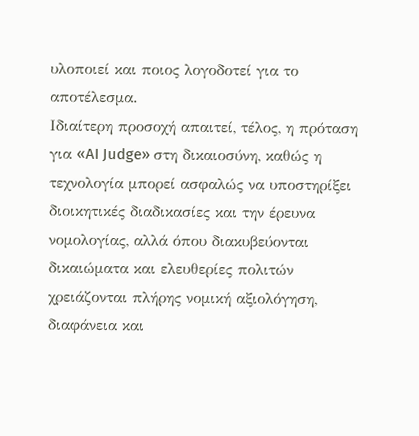υλοποιεί και ποιος λογοδοτεί για το αποτέλεσμα.
Ιδιαίτερη προσοχή απαιτεί, τέλος, η πρόταση για «AI Judge» στη δικαιοσύνη, καθώς η τεχνολογία μπορεί ασφαλώς να υποστηρίξει διοικητικές διαδικασίες και την έρευνα νομολογίας, αλλά όπου διακυβεύονται δικαιώματα και ελευθερίες πολιτών χρειάζονται πλήρης νομική αξιολόγηση, διαφάνεια και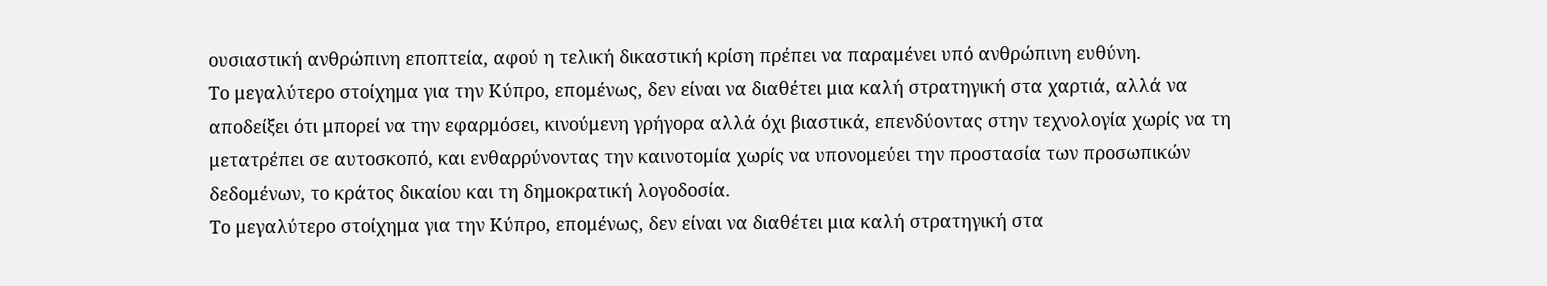ουσιαστική ανθρώπινη εποπτεία, αφού η τελική δικαστική κρίση πρέπει να παραμένει υπό ανθρώπινη ευθύνη.
Το μεγαλύτερο στοίχημα για την Κύπρο, επομένως, δεν είναι να διαθέτει μια καλή στρατηγική στα χαρτιά, αλλά να αποδείξει ότι μπορεί να την εφαρμόσει, κινούμενη γρήγορα αλλά όχι βιαστικά, επενδύοντας στην τεχνολογία χωρίς να τη μετατρέπει σε αυτοσκοπό, και ενθαρρύνοντας την καινοτομία χωρίς να υπονομεύει την προστασία των προσωπικών δεδομένων, το κράτος δικαίου και τη δημοκρατική λογοδοσία.
Το μεγαλύτερο στοίχημα για την Κύπρο, επομένως, δεν είναι να διαθέτει μια καλή στρατηγική στα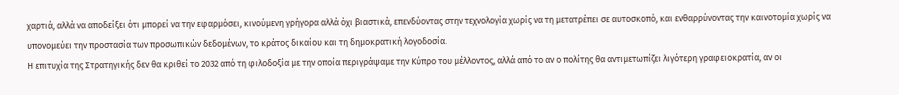χαρτιά, αλλά να αποδείξει ότι μπορεί να την εφαρμόσει, κινούμενη γρήγορα αλλά όχι βιαστικά, επενδύοντας στην τεχνολογία χωρίς να τη μετατρέπει σε αυτοσκοπό, και ενθαρρύνοντας την καινοτομία χωρίς να υπονομεύει την προστασία των προσωπικών δεδομένων, το κράτος δικαίου και τη δημοκρατική λογοδοσία.
Η επιτυχία της Στρατηγικής δεν θα κριθεί το 2032 από τη φιλοδοξία με την οποία περιγράψαμε την Κύπρο του μέλλοντος, αλλά από το αν ο πολίτης θα αντιμετωπίζει λιγότερη γραφειοκρατία, αν οι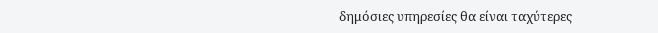δημόσιες υπηρεσίες θα είναι ταχύτερες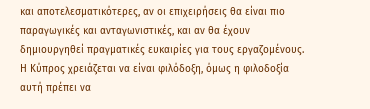και αποτελεσματικότερες, αν οι επιχειρήσεις θα είναι πιο παραγωγικές και ανταγωνιστικές, και αν θα έχουν δημιουργηθεί πραγματικές ευκαιρίες για τους εργαζομένους. Η Κύπρος χρειάζεται να είναι φιλόδοξη, όμως η φιλοδοξία αυτή πρέπει να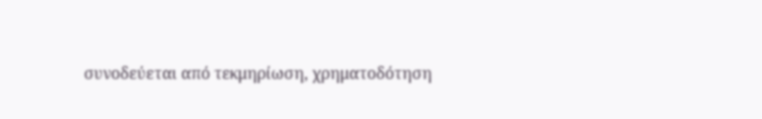συνοδεύεται από τεκμηρίωση, χρηματοδότηση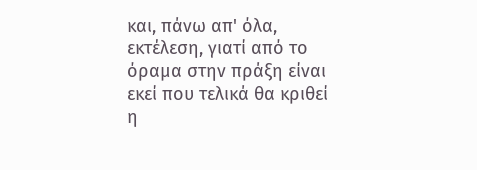και, πάνω απ' όλα, εκτέλεση, γιατί από το όραμα στην πράξη είναι εκεί που τελικά θα κριθεί η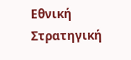Εθνική Στρατηγική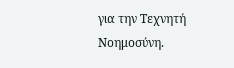για την Τεχνητή Νοημοσύνη.